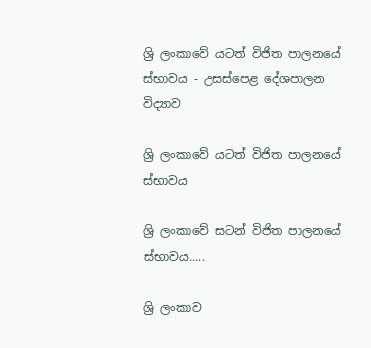ශ්‍රි ලංකාවේ යටත් විජිත පාලනයේ ස්භාවය - උසස්පෙළ දේශපාලන විද්‍යාව

ශ්‍රි ලංකාවේ යටත් විජිත පාලනයේ ස්භාවය

ශ්‍රි ලංකාවේ සටන් විජිත පාලනයේ ස්භාවය.....

ශ්‍රි ලංකාව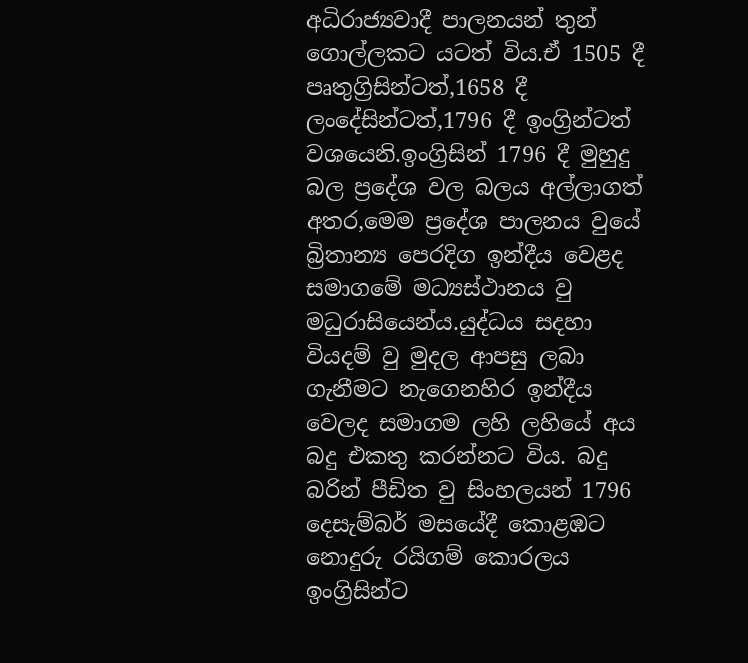අධිරාජ්‍යවාදී පාලනයන් තුන් ගොල්ලකට යටත් විය.ඒ 1505 දී පෘතුග්‍රිසින්ටත්,1658 දී ලංදේසින්ටත්,1796 දී ඉංග්‍රින්ටත් වශයෙනි.ඉංග්‍රිසින් 1796 දී මුහුදු බල ප්‍රදේශ වල බලය අල්ලාගත් අතර,මෙම ප්‍රදේශ පාලනය වුයේ බ්‍රිතාන්‍ය පෙරදිග ඉන්දීය වෙළද සමාගමේ මධ්‍යස්ථානය වු මධුරාසියෙන්ය.යුද්ධය සදහා වියදම් වු මුදල ආපසු ලබා ගැනීමට නැගෙනහිර ඉන්දීය වෙලද සමාගම ලහි ලහියේ අය බදු එකතු කරන්නට විය. බදු බරින් පීඩිත වු සිංහලයන් 1796 දෙසැම්බර් මසයේදී කොළඹට නොදුරු රයිගම් කොරලය ඉංග්‍රිසින්ට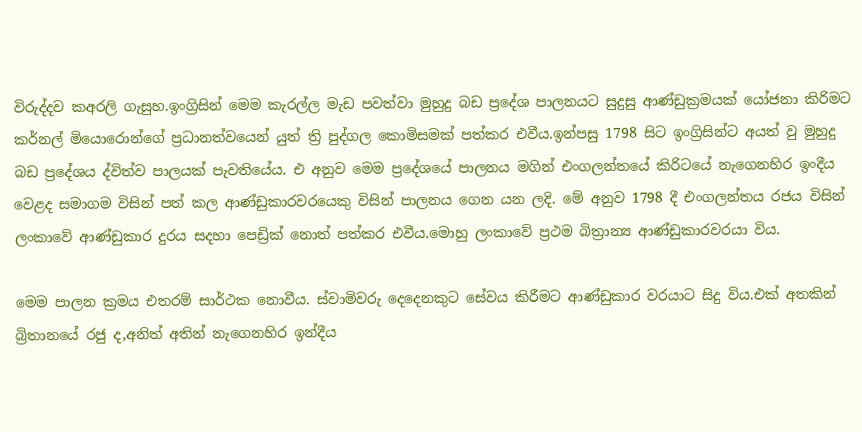විරුද්දව කඅරලි ගැසුහ.ඉංග්‍රිසින් මෙම කැරල්ල මැඩ පවත්වා මුහුදු බඩ ප්‍රදේශ පාලනයට සුදුසු ආණ්ඩුක්‍රමයක් යෝජනා කිරිමට කර්නල් මියොරොන්ගේ ප්‍රධානත්වයෙන් යුත් ත්‍රි පුද්ගල කොමිසමක් පත්කර එවීය.ඉන්පසු 1798 සිට ඉංග්‍රිසින්ට අයත් වු මුහුදු බඩ ප්‍රදේශය ද්විත්ව පාලයක් පැවතියේය. එ අනුව මෙම ප්‍රදේශයේ පාලනය මගින් එංගලන්තයේ කිරිටයේ නැගෙනහිර ඉංදීය වෙළද සමාගම විසින් පත් කල ආණ්ඩුකාරවරයෙකු විසින් පාලනය ගෙන යන ලදි. මේ අනුව 1798 දී එංගලන්තය රජය විසින් ලංකාවේ ආණ්ඩුකාර දුරය සදහා පෙඩ්‍රික් නොත් පත්කර එවීය.මොහු ලංකාවේ ප්‍රථම බිත්‍රාන්‍ය ආණ්ඩුකාරවරයා විය.

මෙම පාලන ක්‍රමය එතරම් සාර්ථක නොවීය. ස්වාමිවරු දෙදෙනකුට සේවය කිරීමට ආණ්ඩුකාර වරයාට සිදු විය.එක් අතකින් බ්‍රිතානයේ රජු ද,අනිත් අතින් නැගෙනහිර ඉන්දීය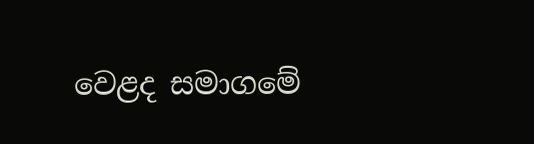වෙළද සමාගමේ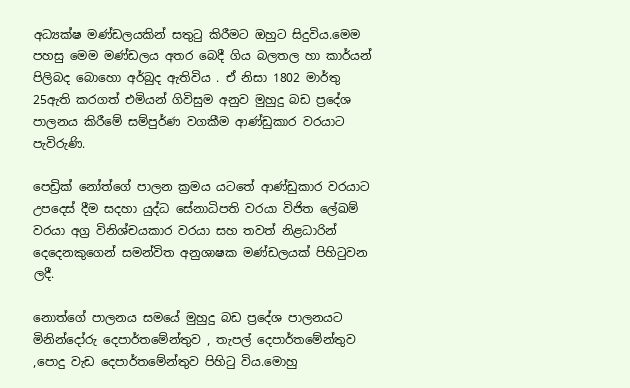අධ්‍යක්ෂ මණ්ඩලයකින් සතුටු කිරීමට ඔහුට සිදුවිය.මෙම පහසු මෙම මණ්ඩලය අතර බෙදී ගිය බලතල හා කාර්යන් පිලිබද බොහො අර්බුද ඇතිවිය . ඒ නිසා 1802 මාර්තු 25ඇති කරගත් එමියන් ගිවිසුම අනුව මුහුදු බඩ ප්‍රදේශ පාලනය කිරීමේ සම්පුර්ණ වගකීම ආණ්ඩුකාර වරයාට පැවිරුණි.

පෙඩ්‍රික් නෝත්ගේ පාලන ක්‍රමය යටතේ ආණ්ඩුකාර වරයාට උපදෙස් දීම සදහා යුද්ධ සේනාධිපති වරයා විජිත ලේඛම් වරයා අග්‍ර විනිශ්චයකාර වරයා සහ තවත් නිළධාරින් දෙදෙනකුගෙන් සමන්විත අනුශාෂක මණ්ඩලයක් පිහිටුවන ලදී.

නොත්ගේ පාලනය සමයේ මුහුදු බඩ ප්‍රදේශ පාලනයට මිනින්දෝරු දෙපාර්තමේන්තුව , තැපල් දෙපාර්තමේන්තුව ,පොදු වැඩ දෙපාර්තමේන්තුව පිහිටු විය.මොහු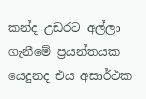කන්ද උඩරට අල්ලා ගැනීමේ ප්‍රයන්තයක යෙදුනද එය අසාර්ථක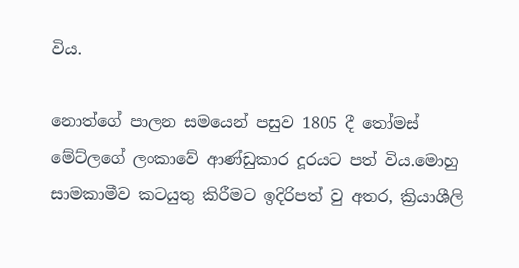විය.

නොත්ගේ පාලන සමයෙන් පසුව 1805 දී තෝමස් මේට්ලගේ ලංකාවේ ආණ්ඩුකාර දූරයට පත් විය.මොහු සාමකාමීව කටයුතු කිරීමට ඉදිරිපත් වු අතර, ක්‍රියාශීලි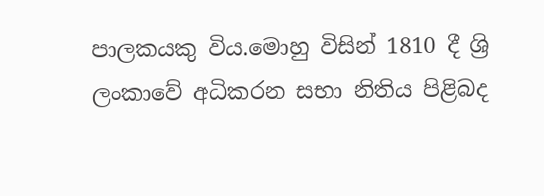පාලකයකු විය.මොහු විසින් 1810 දී ශ්‍රි ලංකාවේ අධිකරන සභා නිතිය පිළිබද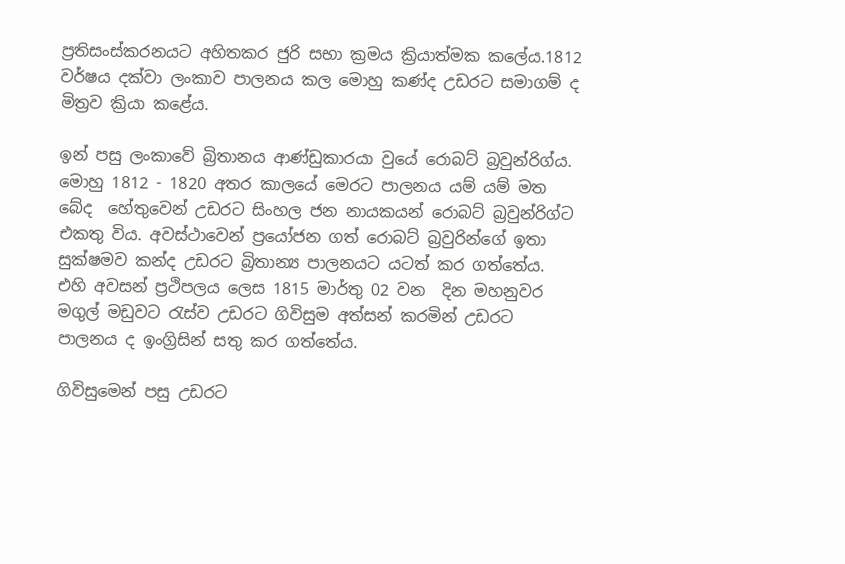ප්‍රතිසංස්කරනයට අහිතකර ජුරි සභා ක්‍රමය ක්‍රියාත්මක කලේය.1812 වර්ෂය දක්වා ලංකාව පාලනය කල මොහු කණ්ද උඩරට සමාගම් ද මිත්‍රව ක්‍රියා කළේය.

ඉන් පසු ලංකාවේ බ්‍රිතානය ආණ්ඩුකාරයා වුයේ රොබට් බ්‍රවුන්රිග්ය. මොහු 1812 - 1820 අතර කාලයේ මෙරට පාලනය යම් යම් මත බේද  හේතුවෙන් උඩරට සිංහල ජන නායකයන් රොබට් බ්‍රවුන්රිග්ට එකතු විය. අවස්ථාවෙන් ප්‍රයෝජන ගත් රොබට් බ්‍රවුරින්ගේ ඉතා සුක්ෂමව කන්ද උඩරට බ්‍රිතාන්‍ය පාලනයට යටත් කර ගත්තේය. එහි අවසන් ප්‍රථිපලය ලෙස 1815 මාර්තු 02 වන  දින මහනුවර මගුල් මඩුවට රැස්ව උඩරට ගිවිසුම අත්සන් කරමින් උඩරට පාලනය ද ඉංග්‍රිසින් සතු කර ගත්තේය.

ගිවිසුමෙන් පසු උඩරට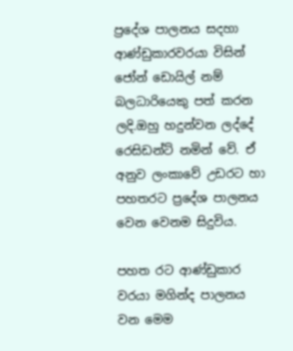ප්‍රදේශ පාලනය සදහා ආණ්ඩුකාරවරයා විසින් ජෝන් ඩොයිල් නම් බලධාරියෙකු පත් කරන ලදි.ඔහු හදුන්වන ලද්දේ රෙසිඩන්ට් නමින් වේ. ඒ අනුව ලංකාවේ උඩරට හා පහතරට ප්‍රදේශ පාලනය වෙන වෙනම සිදුවිය.

පහත රට ආණ්ඩුකාර වරයා මගින්ද පාලනය වන මෙම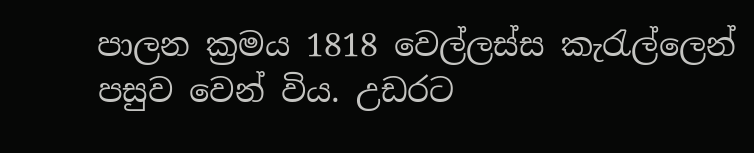පාලන ක්‍රමය 1818 වෙල්ලස්ස කැරැල්ලෙන් පසුව වෙන් විය. උඩරට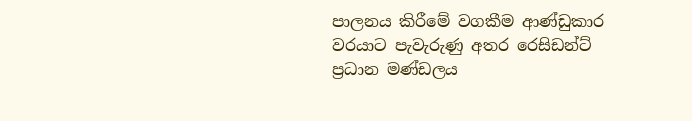පාලනය කිරීමේ වගකීම ආණ්ඩුකාර වරයාට පැවැරුණු අතර රෙසිඩන්ට් ප්‍රධාන මණ්ඩලය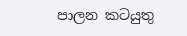පාලන කටයුතු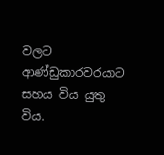වලට ආණ්ඩුකාරවරයාට සහය විය යුතු විය.